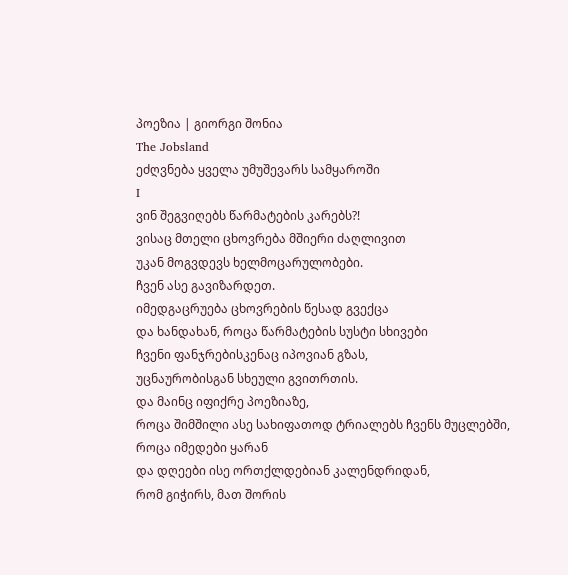პოეზია | გიორგი შონია
The Jobsland
ეძღვნება ყველა უმუშევარს სამყაროში
I
ვინ შეგვიღებს წარმატების კარებს?!
ვისაც მთელი ცხოვრება მშიერი ძაღლივით
უკან მოგვდევს ხელმოცარულობები.
ჩვენ ასე გავიზარდეთ.
იმედგაცრუება ცხოვრების წესად გვექცა
და ხანდახან, როცა წარმატების სუსტი სხივები
ჩვენი ფანჯრებისკენაც იპოვიან გზას,
უცნაურობისგან სხეული გვითრთის.
და მაინც იფიქრე პოეზიაზე,
როცა შიმშილი ასე სახიფათოდ ტრიალებს ჩვენს მუცლებში,
როცა იმედები ყარან
და დღეები ისე ორთქლდებიან კალენდრიდან,
რომ გიჭირს, მათ შორის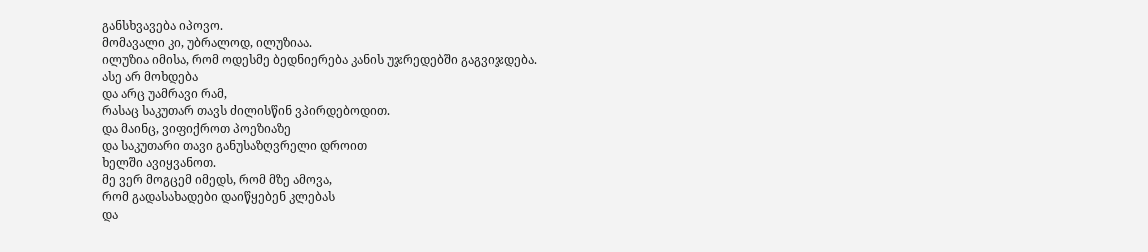განსხვავება იპოვო.
მომავალი კი, უბრალოდ, ილუზიაა.
ილუზია იმისა, რომ ოდესმე ბედნიერება კანის უჯრედებში გაგვიჯდება.
ასე არ მოხდება
და არც უამრავი რამ,
რასაც საკუთარ თავს ძილისწინ ვპირდებოდით.
და მაინც, ვიფიქროთ პოეზიაზე
და საკუთარი თავი განუსაზღვრელი დროით
ხელში ავიყვანოთ.
მე ვერ მოგცემ იმედს, რომ მზე ამოვა,
რომ გადასახადები დაიწყებენ კლებას
და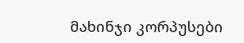მახინჯი კორპუსები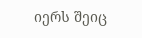იერს შეიც